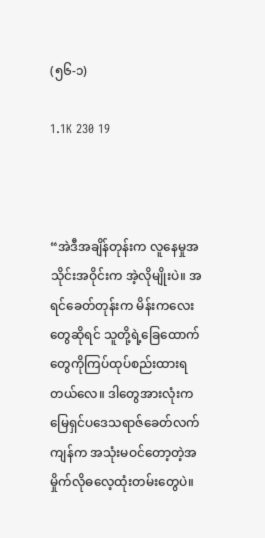(၅၆-၁)

1.1K 230 19



“အဲဒီအချိန်တုန်းက လူနေမှုအသိုင်းအဝိုင်းက အဲ့လိုမျိုးပဲ။ အရင်ခေတ်တုန်းက မိန်းကလေးတွေဆိုရင် သူတို့ရဲ့ခြေထောက်တွေကိုကြပ်ထုပ်စည်းထားရတယ်လေ။ ဒါတွေအားလုံးက မြေရှင်ပဒေသရာဇ်ခေတ်လက်ကျန်က အသုံးမဝင်တော့တဲ့အမှိုက်လိုဓလေ့ထုံးတမ်းတွေပဲ။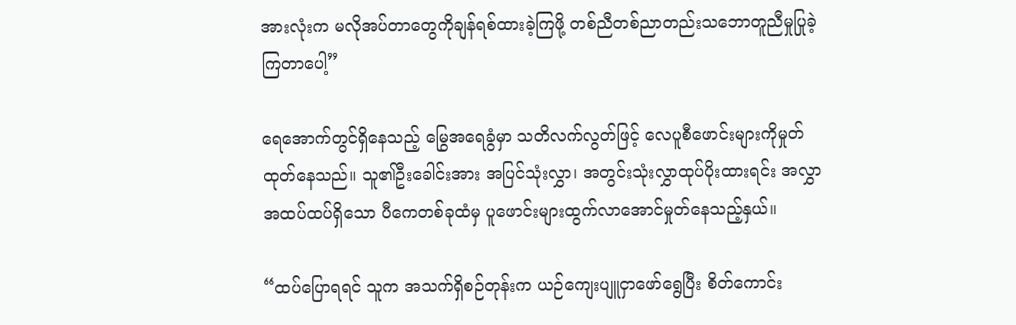အားလုံးက မလိုအပ်တာတွေကိုချန်ရစ်ထားခဲ့ကြဖို့ တစ်ညီတစ်ညာတည်းသဘောတူညီမှုပြုခဲ့ကြတာပေါ့”

ရေအောက်တွင်ရှိနေသည့် မြွေအရေခွံမှာ သတိလက်လွတ်ဖြင့် လေပူစီဖောင်းများကိုမှုတ်ထုတ်နေသည်။ သူ၏ဦးခေါင်းအား အပြင်သုံးလွှာ၊ အတွင်းသုံးလွှာထုပ်ပိုးထားရင်း အလွှာအထပ်ထပ်ရှိသော ပီကေတစ်ခုထံမှ ပူဖောင်းများထွက်လာအောင်မှုတ်နေသည့်နှယ်။

“ထပ်ပြောရရင် သူက အသက်ရှိစဉ်တုန်းက ယဉ်ကျေးပျူငှာဖော်ရွေပြီး စိတ်ကောင်း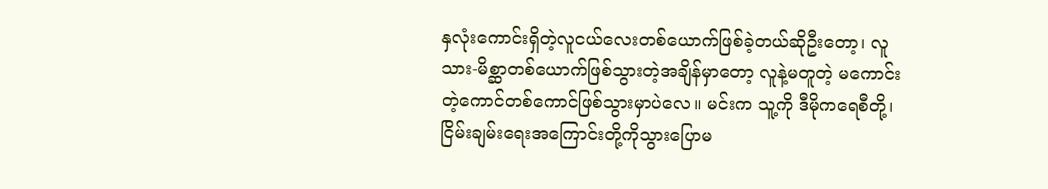နှလုံးကောင်းရှိတဲ့လူငယ်လေးတစ်ယောက်ဖြစ်ခဲ့တယ်ဆိုဦးတော့၊ လူသား-မိစ္ဆာတစ်ယောက်ဖြစ်သွားတဲ့အချိန်မှာတော့ လူနဲ့မတူတဲ့ မကောင်းတဲ့ကောင်တစ်ကောင်ဖြစ်သွားမှာပဲလေ။ မင်းက သူ့ကို ဒီမိုကရေစီတို့၊ ငြိမ်းချမ်းရေးအကြောင်းတို့ကိုသွားပြောမ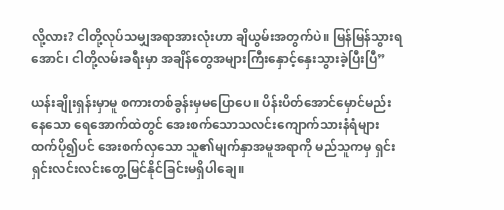လို့လား? ငါတို့လုပ်သမျှအရာအားလုံးဟာ ချိယွမ်းအတွက်ပဲ။ မြန်မြန်သွားရအောင်၊ ငါတို့လမ်းခရီးမှာ အချိန်တွေအများကြီးနှောင့်နှေးသွားခဲ့ပြီးပြီ”

ယန်းချိုးရှန်းမှာမူ စကားတစ်ခွန်းမှမပြောပေ။ ပိန်းပိတ်အောင်မှောင်မည်းနေသော ရေအောက်ထဲတွင် အေးစက်သောသလင်းကျောက်သားနံရံများထက်ပို၍ပင် အေးစက်လှသော သူ၏မျက်နှာအမူအရာကို မည်သူကမှ ရှင်းရှင်းလင်းလင်းတွေ့မြင်နိုင်ခြင်းမရှိပါချေ။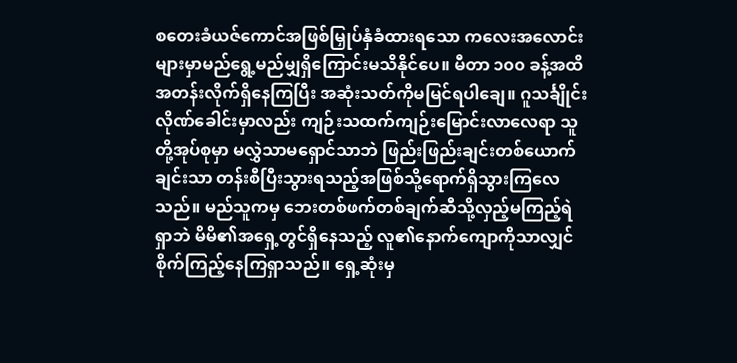စတေးခံယဇ်ကောင်အဖြစ်မြှုပ်နှံခံထားရသော ကလေးအလောင်းများမှာမည်ရွေ့မည်မျှရှိကြောင်းမသိနိုင်ပေ။ မီတာ ၁၀၀ ခန့်အထိအတန်းလိုက်ရှိနေကြပြီး အဆုံးသတ်ကိုမမြင်ရပါချေ။ ဂူသင်္ချိုင်းလိုဏ်ခေါင်းမှာလည်း ကျဉ်းသထက်ကျဉ်းမြောင်းလာလေရာ သူတို့အုပ်စုမှာ မလွှဲသာမရှောင်သာဘဲ ဖြည်းဖြည်းချင်းတစ်ယောက်ချင်းသာ တန်းစီပြီးသွားရသည့်အဖြစ်သို့ရောက်ရှိသွားကြလေသည်။ မည်သူကမှ ဘေးတစ်ဖက်တစ်ချက်ဆီသို့လှည့်မကြည့်ရဲရှာဘဲ မိမိ၏အရှေ့တွင်ရှိနေသည့် လူ၏နောက်ကျောကိုသာလျှင်စိုက်ကြည့်နေကြရှာသည်။ ရှေ့ဆုံးမှ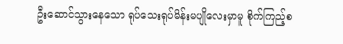ဦးဆောင်သွားနေသော ရုပ်သေးရုပ်မိန်းမပျိုလေးမှာမူ စိုက်ကြည့်စ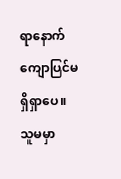ရာနောက်ကျောပြင်မရှိရှာပေ။ သူမမှာ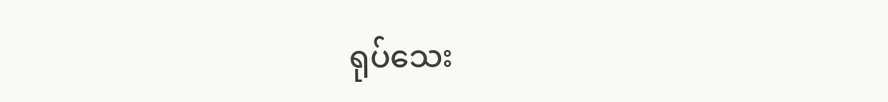ရုပ်သေး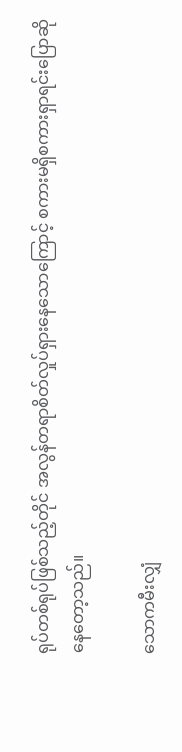ရုပ်တစ်ရုပ်ဖြစ်သည့်တိုင် အလွန်တရာစိတ်လှုပ်ရှားနေသောကြောင့် စကားမရှိစကားရှာရင်းပြောဆိုနေတော့သည်။

သောကမီးလျှံ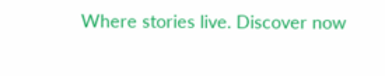Where stories live. Discover now